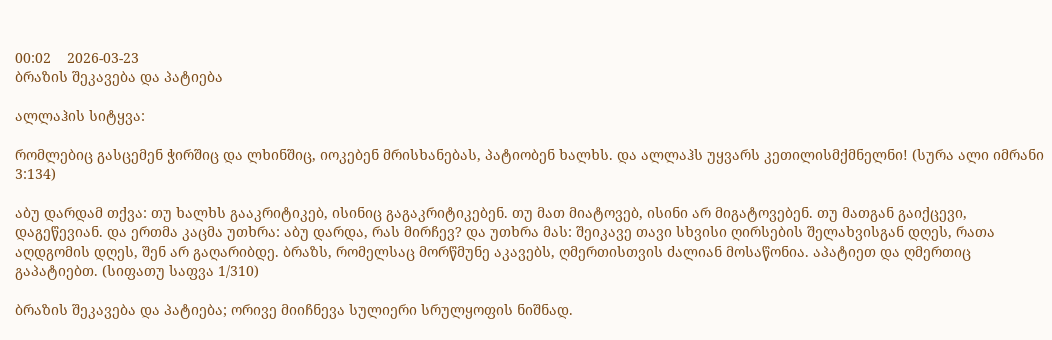00:02    2026-03-23
ბრაზის შეკავება და პატიება

ალლაჰის სიტყვა:

რომლებიც გასცემენ ჭირშიც და ლხინშიც, იოკებენ მრისხანებას, პატიობენ ხალხს. და ალლაჰს უყვარს კეთილისმქმნელნი! (სურა ალი იმრანი 3:134)

აბუ დარდამ თქვა: თუ ხალხს გააკრიტიკებ, ისინიც გაგაკრიტიკებენ. თუ მათ მიატოვებ, ისინი არ მიგატოვებენ. თუ მათგან გაიქცევი, დაგეწევიან. და ერთმა კაცმა უთხრა: აბუ დარდა, რას მირჩევ? და უთხრა მას: შეიკავე თავი სხვისი ღირსების შელახვისგან დღეს, რათა აღდგომის დღეს, შენ არ გაღარიბდე. ბრაზს, რომელსაც მორწმუნე აკავებს, ღმერთისთვის ძალიან მოსაწონია. აპატიეთ და ღმერთიც გაპატიებთ. (სიფათუ საფვა 1/310)

ბრაზის შეკავება და პატიება; ორივე მიიჩნევა სულიერი სრულყოფის ნიშნად.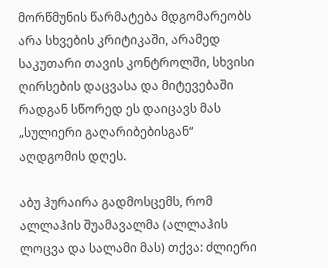მორწმუნის წარმატება მდგომარეობს არა სხვების კრიტიკაში, არამედ საკუთარი თავის კონტროლში, სხვისი ღირსების დაცვასა და მიტევებაში რადგან სწორედ ეს დაიცავს მას „სულიერი გაღარიბებისგან“ აღდგომის დღეს.

აბუ ჰურაირა გადმოსცემს, რომ ალლაჰის შუამავალმა (ალლაჰის ლოცვა და სალამი მას) თქვა: ძლიერი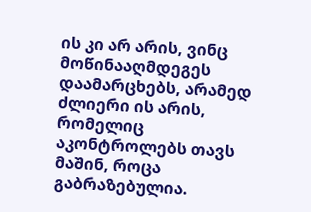ის კი არ არის, ვინც მოწინააღმდეგეს დაამარცხებს, არამედ ძლიერი ის არის, რომელიც აკონტროლებს თავს მაშინ, როცა გაბრაზებულია.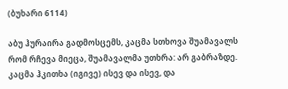(ბუხარი 6114)

აბუ ჰურაირა გადმოსცემს, კაცმა სთხოვა შუამავალს რომ რჩევა მიეცა, შუამავალმა უთხრა: არ გაბრაზდე. კაცმა ჰკითხა (იგივე) ისევ და ისევ, და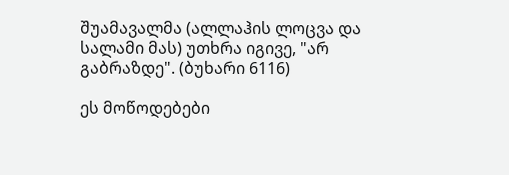შუამავალმა (ალლაჰის ლოცვა და სალამი მას) უთხრა იგივე, "არ გაბრაზდე". (ბუხარი 6116)

ეს მოწოდებები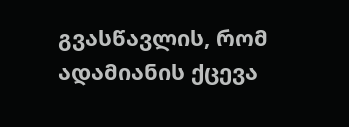გვასწავლის, რომ ადამიანის ქცევა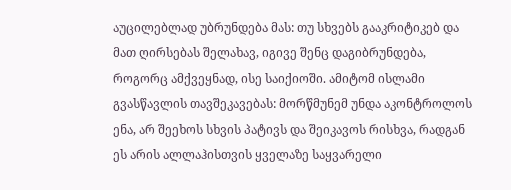აუცილებლად უბრუნდება მას: თუ სხვებს გააკრიტიკებ და მათ ღირსებას შელახავ, იგივე შენც დაგიბრუნდება, როგორც ამქვეყნად, ისე საიქიოში. ამიტომ ისლამი გვასწავლის თავშეკავებას: მორწმუნემ უნდა აკონტროლოს ენა, არ შეეხოს სხვის პატივს და შეიკავოს რისხვა, რადგან ეს არის ალლაჰისთვის ყველაზე საყვარელი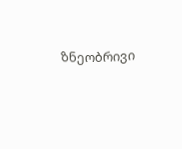ზნეობრივი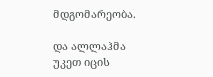მდგომარეობა.

და ალლაჰმა უკეთ იცის